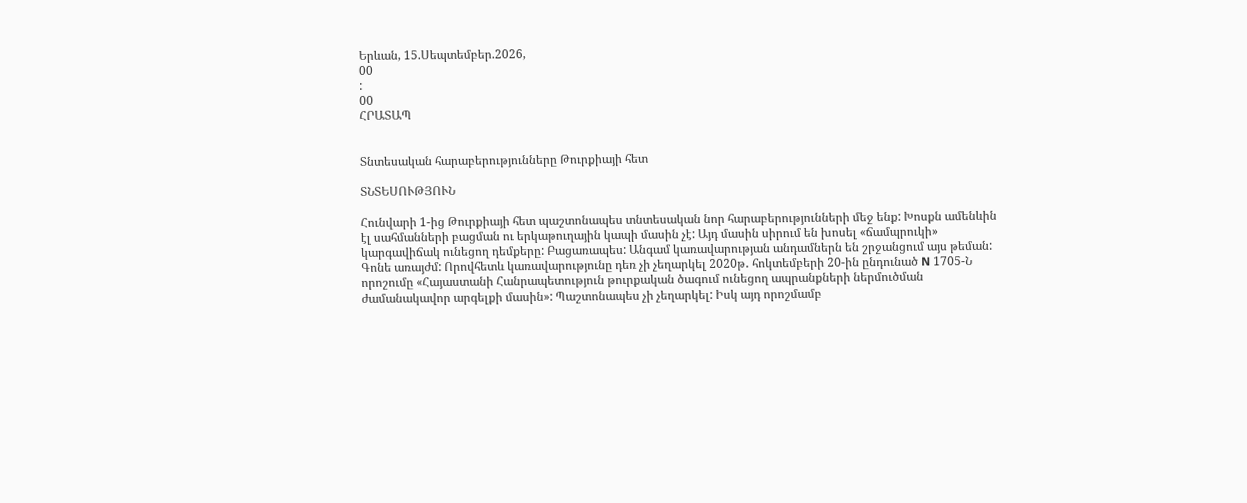Երևան, 15.Սեպտեմբեր.2026,
00
:
00
ՀՐԱՏԱՊ


Տնտեսական հարաբերությունները Թուրքիայի հետ

ՏՆՏԵՍՈՒԹՅՈՒՆ

Հունվարի 1-ից Թուրքիայի հետ պաշտոնապես տնտեսական նոր հարաբերությունների մեջ ենք: Խոսքն ամենևին էլ սահմանների բացման ու երկաթուղային կապի մասին չէ: Այդ մասին սիրում են խոսել «ճամպրուկի» կարգավիճակ ունեցող դեմքերը: Բացառապես: Անգամ կառավարության անդամներն են շրջանցում այս թեման: Գոնե առայժմ: Որովհետև կառավարությունը դեռ չի չեղարկել 2020թ․ հոկտեմբերի 20-ին ընդունած N 1705-Ն որոշումը «Հայաստանի Հանրապետություն թուրքական ծագում ունեցող ապրանքների ներմուծման ժամանակավոր արգելքի մասին»: Պաշտոնապես չի չեղարկել: Իսկ այդ որոշմամբ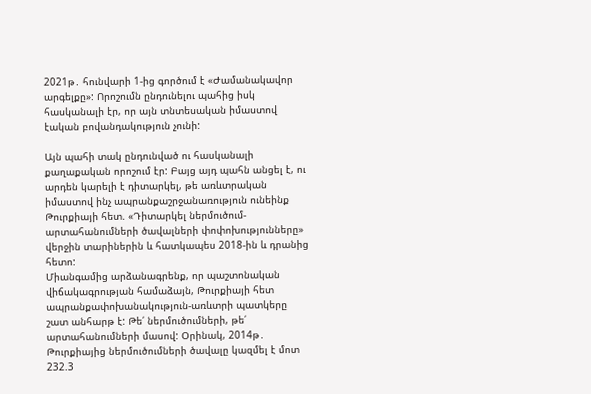2021թ․ հունվարի 1-ից գործում է «Ժամանակավոր արգելքը»: Որոշումն ընդունելու պահից իսկ հասկանալի էր, որ այն տնտեսական իմաստով էական բովանդակություն չունի:

Այն պահի տակ ընդունված ու հասկանալի քաղաքական որոշում էր: Բայց այդ պահն անցել է, ու արդեն կարելի է դիտարկել, թե առևտրական իմաստով ինչ ապրանքաշրջանառություն ունեինք Թուրքիայի հետ. «Դիտարկել ներմուծում-արտահանումների ծավալների փոփոխությունները» վերջին տարիներին և հատկապես 2018-ին և դրանից հետո:
Միանգամից արձանագրենք, որ պաշտոնական վիճակագրության համաձայն, Թուրքիայի հետ ապրանքափոխանակություն-առևտրի պատկերը շատ անհարթ է: Թե՛ ներմուծումների, թե՛ արտահանումների մասով: Օրինակ, 2014թ․ Թուրքիայից ներմուծումների ծավալը կազմել է մոտ 232.3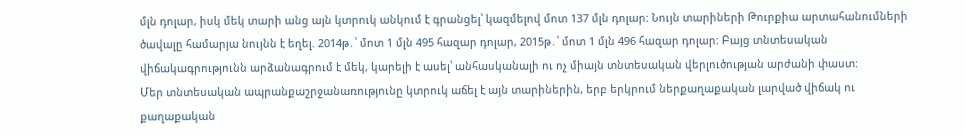մլն դոլար, իսկ մեկ տարի անց այն կտրուկ անկում է գրանցել՝ կազմելով մոտ 137 մլն դոլար: Նույն տարիների Թուրքիա արտահանումների ծավալը համարյա նույնն է եղել. 2014թ․՝ մոտ 1 մլն 495 հազար դոլար, 2015թ․՝ մոտ 1 մլն 496 հազար դոլար: Բայց տնտեսական վիճակագրությունն արձանագրում է մեկ, կարելի է ասել՝ անհասկանալի ու ոչ միայն տնտեսական վերլուծության արժանի փաստ:
Մեր տնտեսական ապրանքաշրջանառությունը կտրուկ աճել է այն տարիներին, երբ երկրում ներքաղաքական լարված վիճակ ու քաղաքական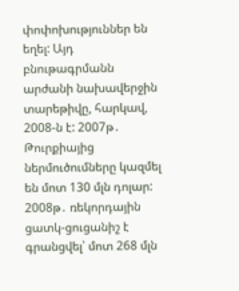փոփոխություններ են եղել: Այդ բնութագրմանն արժանի նախավերջին տարեթիվը, հարկավ, 2008-ն է: 2007թ․ Թուրքիայից ներմուծումները կազմել են մոտ 130 մլն դոլար: 2008թ․ ռեկորդային ցատկ-ցուցանիշ է գրանցվել՝ մոտ 268 մլն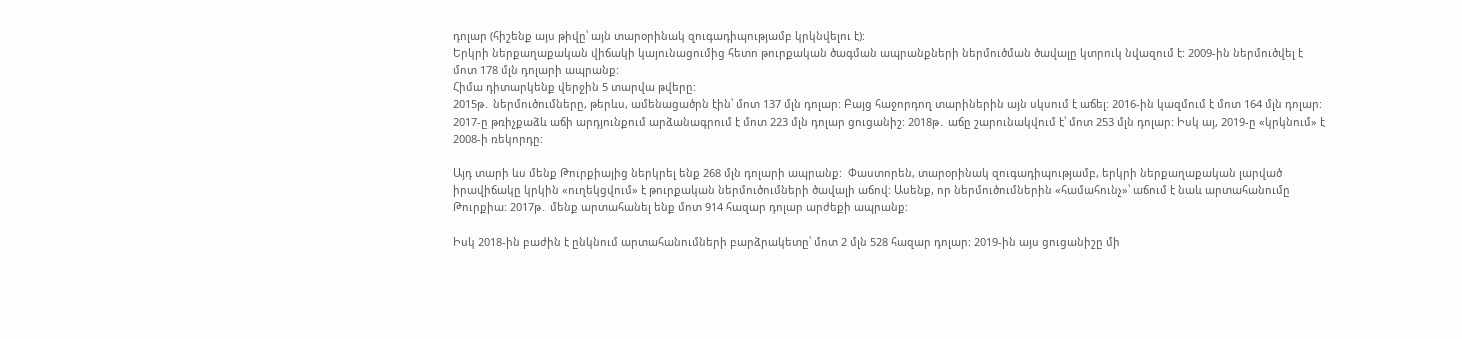դոլար (հիշենք այս թիվը՝ այն տարօրինակ զուգադիպությամբ կրկնվելու է):
Երկրի ներքաղաքական վիճակի կայունացումից հետո թուրքական ծագման ապրանքների ներմուծման ծավալը կտրուկ նվազում է: 2009-ին ներմուծվել է մոտ 178 մլն դոլարի ապրանք:
Հիմա դիտարկենք վերջին 5 տարվա թվերը:
2015թ․ ներմուծումները, թերևս, ամենացածրն էին՝ մոտ 137 մլն դոլար: Բայց հաջորդող տարիներին այն սկսում է աճել: 2016-ին կազմում է մոտ 164 մլն դոլար: 2017-ը թռիչքաձև աճի արդյունքում արձանագրում է մոտ 223 մլն դոլար ցուցանիշ: 2018թ․ աճը շարունակվում է՝ մոտ 253 մլն դոլար: Իսկ այ, 2019-ը «կրկնում» է 2008-ի ռեկորդը:

Այդ տարի ևս մենք Թուրքիայից ներկրել ենք 268 մլն դոլարի ապրանք:  Փաստորեն, տարօրինակ զուգադիպությամբ, երկրի ներքաղաքական լարված իրավիճակը կրկին «ուղեկցվում» է թուրքական ներմուծումների ծավալի աճով: Ասենք, որ ներմուծումներին «համահունչ»՝ աճում է նաև արտահանումը Թուրքիա: 2017թ․ մենք արտահանել ենք մոտ 914 հազար դոլար արժեքի ապրանք:

Իսկ 2018-ին բաժին է ընկնում արտահանումների բարձրակետը՝ մոտ 2 մլն 528 հազար դոլար: 2019-ին այս ցուցանիշը մի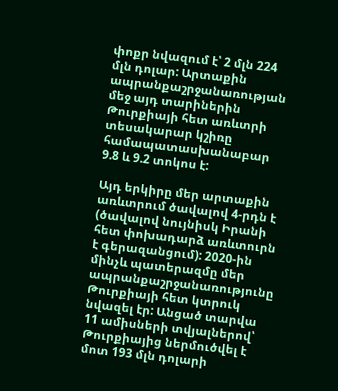փոքր նվազում է՝ 2 մլն 224 մլն դոլար: Արտաքին ապրանքաշրջանառության մեջ այդ տարիներին Թուրքիայի հետ առևտրի տեսակարար կշիռը համապատասխանաբար 9.8 և 9.2 տոկոս է:

Այդ երկիրը մեր արտաքին առևտրում ծավալով 4-րդն է (ծավալով նույնիսկ Իրանի հետ փոխադարձ առևտուրն է գերազանցում): 2020-ին մինչև պատերազմը մեր ապրանքաշրջանառությունը Թուրքիայի հետ կտրուկ նվազել էր: Անցած տարվա 11 ամիսների տվյալներով՝ Թուրքիայից ներմուծվել է մոտ 193 մլն դոլարի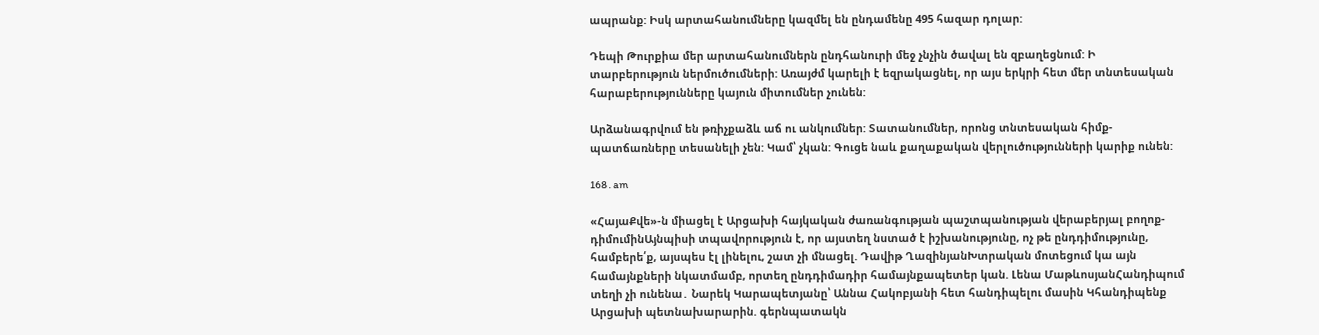ապրանք: Իսկ արտահանումները կազմել են ընդամենը 495 հազար դոլար:

Դեպի Թուրքիա մեր արտահանումներն ընդհանուրի մեջ չնչին ծավալ են զբաղեցնում: Ի տարբերություն ներմուծումների: Առայժմ կարելի է եզրակացնել, որ այս երկրի հետ մեր տնտեսական հարաբերությունները կայուն միտումներ չունեն:

Արձանագրվում են թռիչքաձև աճ ու անկումներ: Տատանումներ, որոնց տնտեսական հիմք-պատճառները տեսանելի չեն: Կամ՝ չկան: Գուցե նաև քաղաքական վերլուծությունների կարիք ունեն:

168․am

«ՀայաՔվե»-ն միացել է Արցախի հայկական ժառանգության պաշտպանության վերաբերյալ բողոք-դիմումինԱյնպիսի տպավորություն է, որ այստեղ նստած է իշխանությունը, ոչ թե ընդդիմությունը, համբերե՛ք, այսպես էլ լինելու, շատ չի մնացել. Դավիթ ՂազինյանԽտրական մոտեցում կա այն համայնքների նկատմամբ, որտեղ ընդդիմադիր համայնքապետեր կան. Լենա ՄաթևոսյանՀանդիպում տեղի չի ունենա․ Նարեկ Կարապետյանը՝ Աննա Հակոբյանի հետ հանդիպելու մասին Կհանդիպենք Արցախի պետնախարարին. գերնպատակն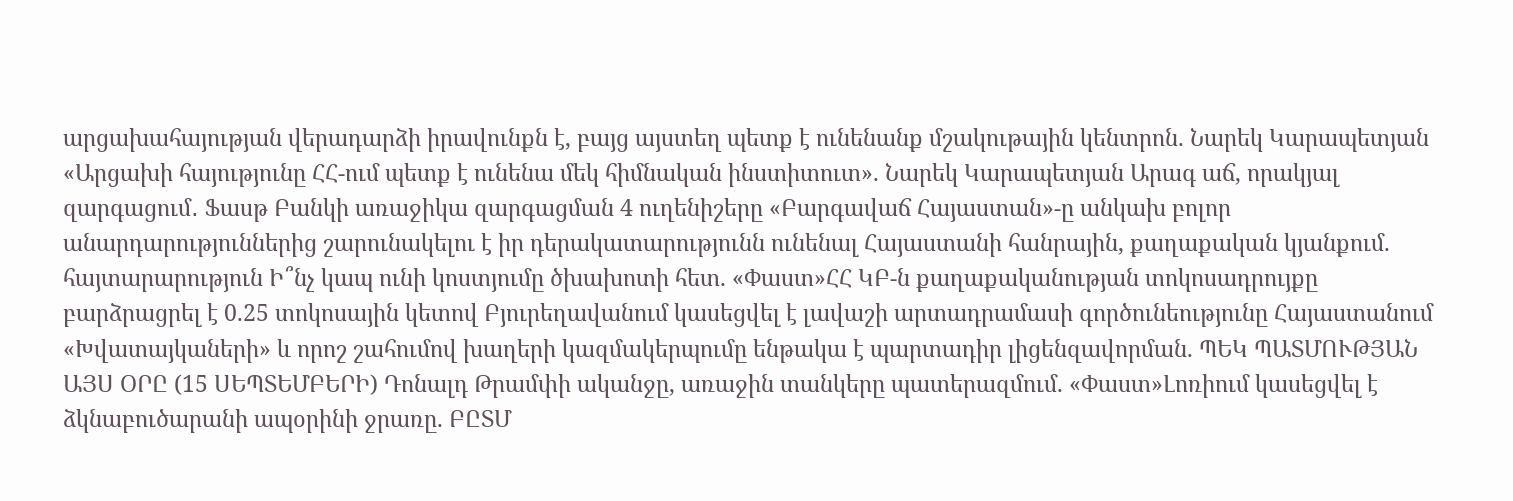արցախահայության վերադարձի իրավունքն է, բայց այստեղ պետք է ունենանք մշակութային կենտրոն. Նարեկ Կարապետյան «Արցախի հայությունը ՀՀ-ում պետք է ունենա մեկ հիմնական ինստիտուտ». Նարեկ Կարապետյան Արագ աճ, որակյալ զարգացում․ Ֆասթ Բանկի առաջիկա զարգացման 4 ուղենիշերը «Բարգավաճ Հայաստան»-ը անկախ բոլոր անարդարություններից շարունակելու է իր դերակատարությունն ունենալ Հայաստանի հանրային, քաղաքական կյանքում. հայտարարություն Ի՞նչ կապ ունի կոստյումը ծխախոտի հետ. «Փաստ»ՀՀ ԿԲ-ն քաղաքականության տոկոսադրույքը բարձրացրել է 0.25 տոկոսային կետով Բյուրեղավանում կասեցվել է լավաշի արտադրամասի գործունեությունը Հայաստանում «Խվատայկաների» և որոշ շահումով խաղերի կազմակերպումը ենթակա է պարտադիր լիցենզավորման. ՊԵԿ ՊԱՏՄՈՒԹՅԱՆ ԱՅՍ ՕՐԸ (15 ՍԵՊՏԵՄԲԵՐԻ) Դոնալդ Թրամփի ականջը, առաջին տանկերը պատերազմում. «Փաստ»Լոռիում կասեցվել է ձկնաբուծարանի ապօրինի ջրառը. ԲԸՏՄ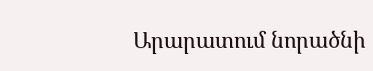Արարատում նորածնի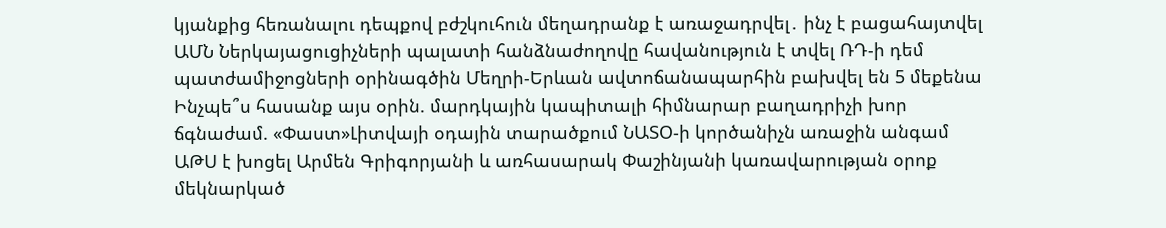կյանքից հեռանալու դեպքով բժշկուհուն մեղադրանք է առաջադրվել․ ինչ է բացահայտվել ԱՄՆ Ներկայացուցիչների պալատի հանձնաժողովը հավանություն է տվել ՌԴ-ի դեմ պատժամիջոցների օրինագծին Մեղրի-Երևան ավտոճանապարհին բախվել են 5 մեքենա Ինչպե՞ս հասանք այս օրին. մարդկային կապիտալի հիմնարար բաղադրիչի խոր ճգնաժամ. «Փաստ»Լիտվայի օդային տարածքում ՆԱՏՕ-ի կործանիչն առաջին անգամ ԱԹՍ է խոցել Արմեն Գրիգորյանի և առհասարակ Փաշինյանի կառավարության օրոք մեկնարկած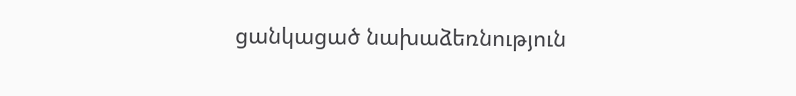ցանկացած նախաձեռնություն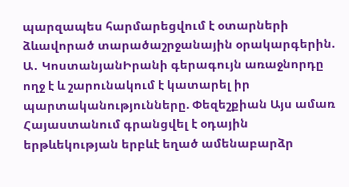պարզապես հարմարեցվում է օտարների ձևավորած տարածաշրջանային օրակարգերին. Ա․ ԿոստանյանԻրանի գերագույն առաջնորդը ողջ է և շարունակում է կատարել իր պարտականությունները. Փեզեշքիան Այս ամառ Հայաստանում գրանցվել է օդային երթևեկության երբևէ եղած ամենաբարձր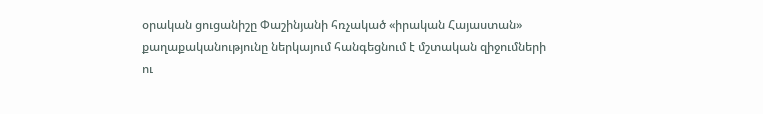օրական ցուցանիշը Փաշինյանի հռչակած «իրական Հայաստան» քաղաքականությունը ներկայում հանգեցնում է մշտական զիջումների ու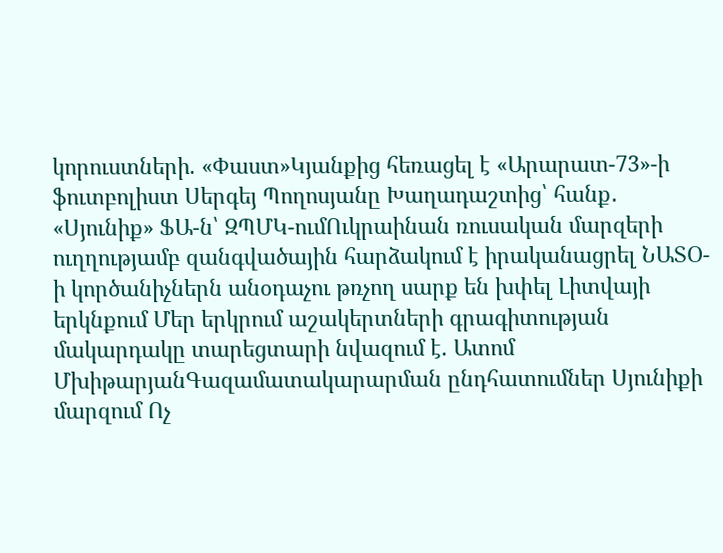կորուստների. «Փաստ»Կյանքից հեռացել է «Արարատ-73»-ի ֆուտբոլիստ Սերգեյ Պողոսյանը Խաղադաշտից՝ հանք․ «Սյունիք» ՖԱ-ն՝ ԶՊՄԿ-ումՈւկրաինան ռուսական մարզերի ուղղությամբ զանգվածային հարձակում է իրականացրել ՆԱՏՕ-ի կործանիչներն անօդաչու թռչող սարք են խփել Լիտվայի երկնքում Մեր երկրում աշակերտների գրագիտության մակարդակը տարեցտարի նվազում է. Ատոմ ՄխիթարյանԳազամատակարարման ընդհատումներ Սյունիքի մարզում Ոչ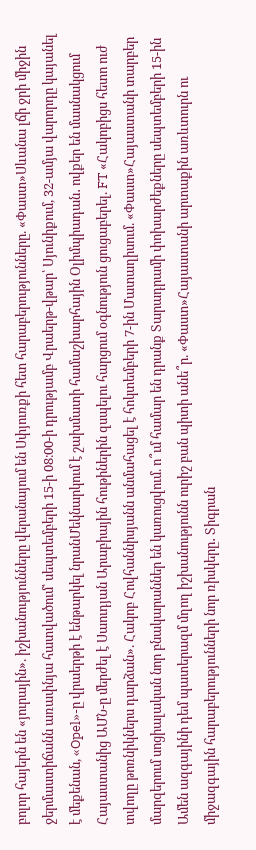բոլոր հայերն են «յուրային». իշխանությունները վերանայում են Սփյուռքի հետ հարաբերությունները. «Փաստ»Սևանա լճի ջրի միջին ջերմաստիճանն առափնյա հատվածում՝ սեպտեմբերի 15-ի 08։00-ի դրությամբ Վրաերթ-վթար՝ Սյունիքում, 32-ամյա վարորդը կայանել է մեքենան, «Opel»-ը վրաերթի է ենթարկել նրանՄեկնարկում է շախմատի համաշխարհային Օլիմպիադան․ ովքեր են մասնակցում Հայաստանից ԱՄՆ-ը մերժել է Սաուդյան Արաբիային հութիներին զսպելու հարցում օգնություն ցուցաբերել. FT «Հակոբիցս հետո ուժ տվողը թոռնիկներս դարձան». Հակոբ Հովհաննիսյանն անմահացել է հոկտեմբերի 7-ին Մատաղիսում. «Փաստ»Հայաստանի տարբեր մարզերում սոցիալական նոր բնակարաններ են կառուցվում. ո՞ւմ համար են դրանք Տարադրամի փոխարժեքները սեպտեմբերի 15-ին Ամեն ազգայինի դեմ պատերազմ մղող իշխանությունն ուրիշ բան պիտի անե՞ր. «Փաստ»Հայաստանի արտաքին առևտուրն ու միջազգային հարաբերությունների նոր ռիսկերը․ Տիգրան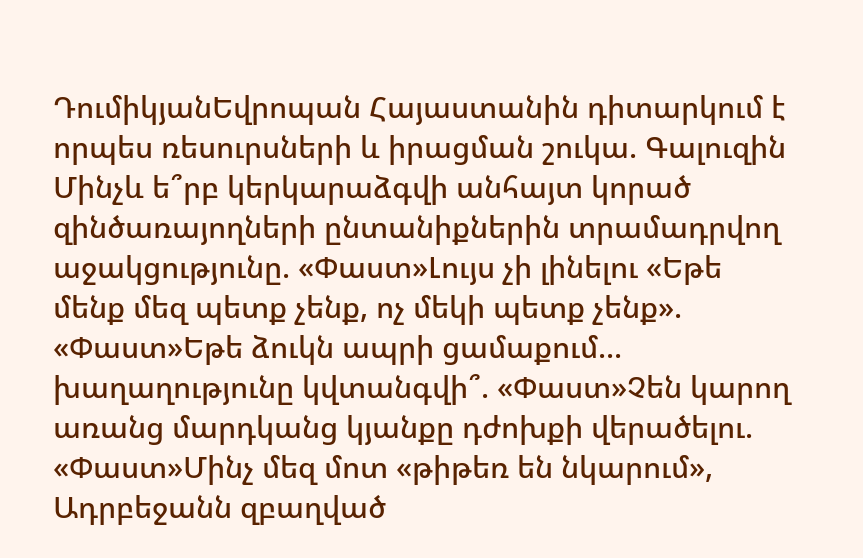ԴումիկյանԵվրոպան Հայաստանին դիտարկում է որպես ռեսուրսների և իրացման շուկա. Գալուզին Մինչև ե՞րբ կերկարաձգվի անհայտ կորած զինծառայողների ընտանիքներին տրամադրվող աջակցությունը. «Փաստ»Լույս չի լինելու «Եթե մենք մեզ պետք չենք, ոչ մեկի պետք չենք». «Փաստ»Եթե ձուկն ապրի ցամաքում... խաղաղությունը կվտանգվի՞. «Փաստ»Չեն կարող առանց մարդկանց կյանքը դժոխքի վերածելու. «Փաստ»Մինչ մեզ մոտ «թիթեռ են նկարում», Ադրբեջանն զբաղված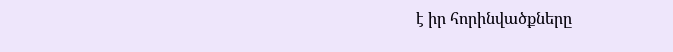է իր հորինվածքները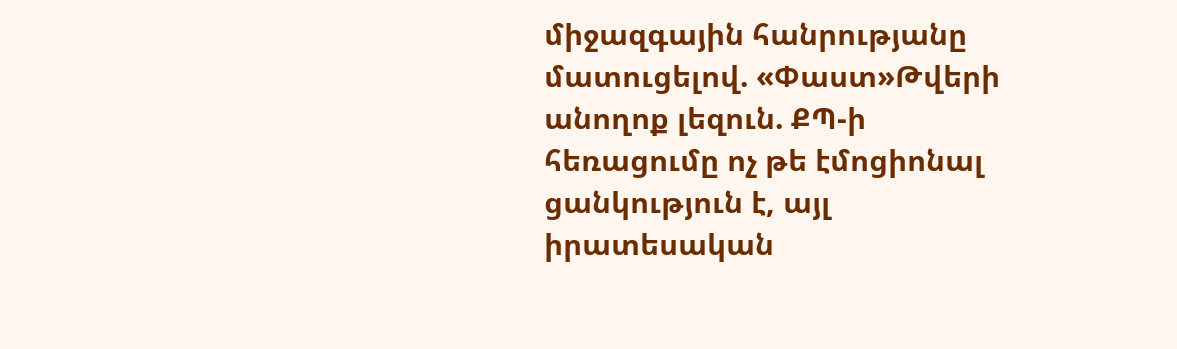միջազգային հանրությանը մատուցելով. «Փաստ»Թվերի անողոք լեզուն. ՔՊ-ի հեռացումը ոչ թե էմոցիոնալ ցանկություն է, այլ իրատեսական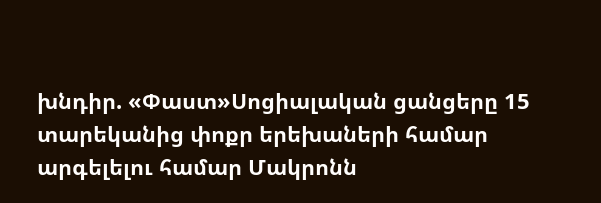խնդիր. «Փաստ»Սոցիալական ցանցերը 15 տարեկանից փոքր երեխաների համար արգելելու համար Մակրոնն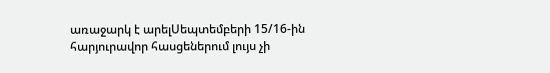առաջարկ է արելՍեպտեմբերի 15/16-ին հարյուրավոր հասցեներում լույս չի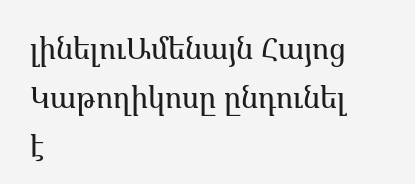լինելուԱմենայն Հայոց Կաթողիկոսը ընդունել է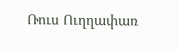Ռուս Ուղղափառ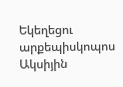Եկեղեցու արքեպիսկոպոս Ակսիյին